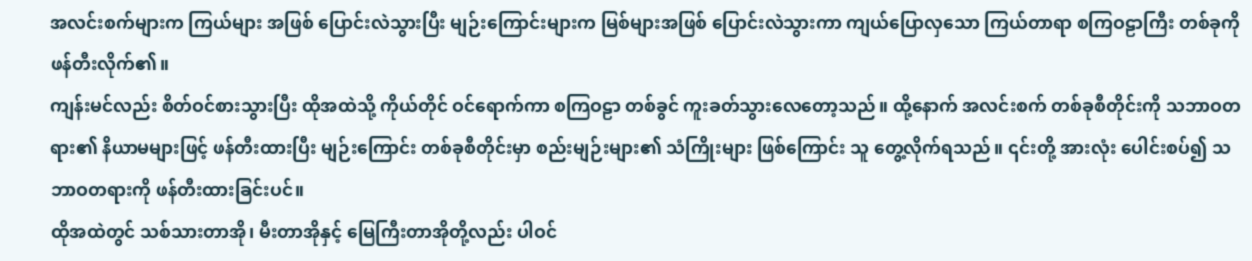အလင်းစက်များက ကြယ်များ အဖြစ် ပြောင်းလဲသွားပြီး မျဉ်းကြောင်းများက မြစ်များအဖြစ် ပြောင်းလဲသွားကာ ကျယ်ပြောလှသော ကြယ်တာရာ စကြဝဠာကြီး တစ်ခုကို ဖန်တီးလိုက်၏။
ကျန်းမင်လည်း စိတ်ဝင်စားသွားပြီး ထိုအထဲသို့ ကိုယ်တိုင် ဝင်ရောက်ကာ စကြဝဠာ တစ်ခွင် ကူးခတ်သွားလေတော့သည်။ ထို့နောက် အလင်းစက် တစ်ခုစီတိုင်းကို သဘာဝတရား၏ နိယာမများဖြင့် ဖန်တီးထားပြီး မျဉ်းကြောင်း တစ်ခုစီတိုင်းမှာ စည်းမျဉ်းများ၏ သံကြိုးများ ဖြစ်ကြောင်း သူ တွေ့လိုက်ရသည်။ ၎င်းတို့ အားလုံး ပေါင်းစပ်၍ သဘာဝတရားကို ဖန်တီးထားခြင်းပင်။
ထိုအထဲတွင် သစ်သားတာအို၊ မီးတာအိုနှင့် မြေကြီးတာအိုတို့လည်း ပါဝင်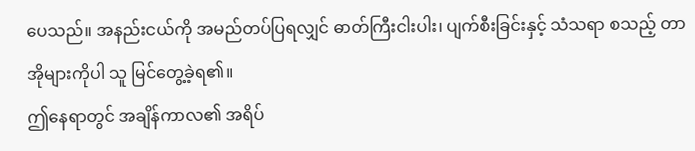ပေသည်။ အနည်းငယ်ကို အမည်တပ်ပြရလျှင် ဓာတ်ကြီးငါးပါး၊ ပျက်စီးခြင်းနှင့် သံသရာ စသည့် တာအိုများကိုပါ သူ မြင်တွေ့ခဲ့ရ၏။
ဤနေရာတွင် အချိန်ကာလ၏ အရိပ်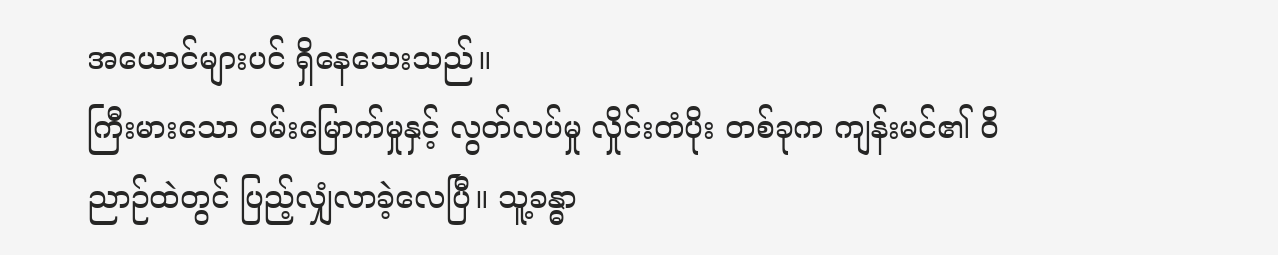အယောင်များပင် ရှိနေသေးသည်။
ကြီးမားသော ဝမ်းမြောက်မှုနှင့် လွတ်လပ်မှု လှိုင်းတံပိုး တစ်ခုက ကျန်းမင်၏ ဝိညာဉ်ထဲတွင် ပြည့်လျှံလာခဲ့လေပြီ။ သူ့ခန္ဓာ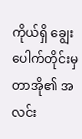ကိုယ်ရှိ ချွေးပေါက်တိုင်းမှ တာအို၏ အလင်း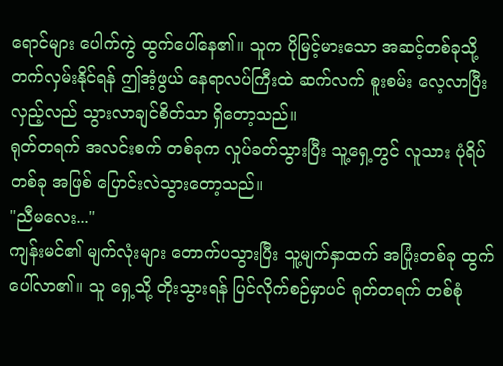ရောင်များ ပေါက်ကွဲ ထွက်ပေါ်နေ၏။ သူက ပိုမြင့်မားသော အဆင့်တစ်ခုသို့ တက်လှမ်းနိုင်ရန် ဤအံ့ဖွယ် နေရာလပ်ကြီးထဲ ဆက်လက် စူးစမ်း လေ့လာပြီး လှည့်လည် သွားလာချင်စိတ်သာ ရှိတော့သည်။
ရုတ်တရက် အလင်းစက် တစ်ခုက လှုပ်ခတ်သွားပြီး သူ့ရှေ့တွင် လူသား ပုံရိပ်တစ်ခု အဖြစ် ပြောင်းလဲသွားတော့သည်။
"ညီမလေး..."
ကျန်းမင်၏ မျက်လုံးများ တောက်ပသွားပြီး သူ့မျက်နှာထက် အပြုံးတစ်ခု ထွက်ပေါ်လာ၏။ သူ ရှေ့သို့ တိုးသွားရန် ပြင်လိုက်စဉ်မှာပင် ရုတ်တရက် တစ်စုံ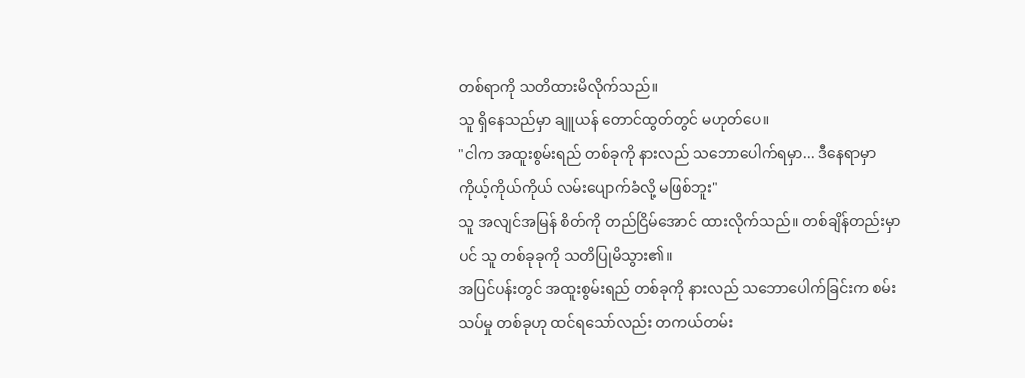တစ်ရာကို သတိထားမိလိုက်သည်။
သူ ရှိနေသည်မှာ ချူယန် တောင်ထွတ်တွင် မဟုတ်ပေ။
"ငါက အထူးစွမ်းရည် တစ်ခုကို နားလည် သဘောပေါက်ရမှာ... ဒီနေရာမှာ ကိုယ့်ကိုယ်ကိုယ် လမ်းပျောက်ခံလို့ မဖြစ်ဘူး"
သူ အလျင်အမြန် စိတ်ကို တည်ငြိမ်အောင် ထားလိုက်သည်။ တစ်ချိန်တည်းမှာပင် သူ တစ်ခုခုကို သတိပြုမိသွား၏။
အပြင်ပန်းတွင် အထူးစွမ်းရည် တစ်ခုကို နားလည် သဘောပေါက်ခြင်းက စမ်းသပ်မှု တစ်ခုဟု ထင်ရသော်လည်း တကယ်တမ်း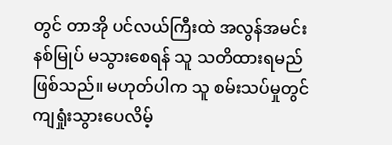တွင် တာအို ပင်လယ်ကြီးထဲ အလွန်အမင်း နစ်မြုပ် မသွားစေရန် သူ သတိထားရမည် ဖြစ်သည်။ မဟုတ်ပါက သူ စမ်းသပ်မှုတွင် ကျရှုံးသွားပေလိမ့်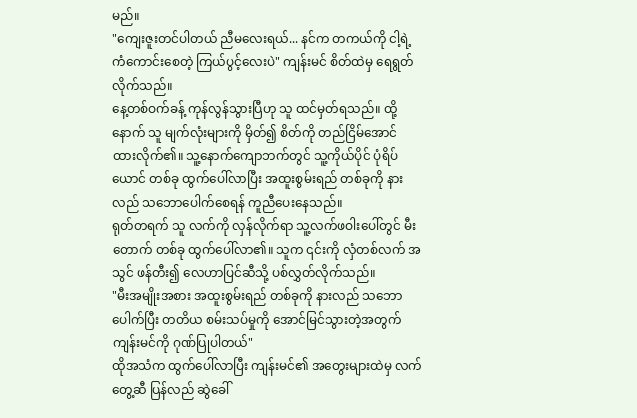မည်။
"ကျေးဇူးတင်ပါတယ် ညီမလေးရယ်... နင်က တကယ်ကို ငါ့ရဲ့ ကံကောင်းစေတဲ့ ကြယ်ပွင့်လေးပဲ" ကျန်းမင် စိတ်ထဲမှ ရေရွတ်လိုက်သည်။
နေ့တစ်ဝက်ခန့် ကုန်လွန်သွားပြီဟု သူ ထင်မှတ်ရသည်။ ထို့နောက် သူ မျက်လုံးများကို မှိတ်၍ စိတ်ကို တည်ငြိမ်အောင် ထားလိုက်၏။ သူ့နောက်ကျောဘက်တွင် သူ့ကိုယ်ပိုင် ပုံရိပ်ယောင် တစ်ခု ထွက်ပေါ်လာပြီး အထူးစွမ်းရည် တစ်ခုကို နားလည် သဘောပေါက်စေရန် ကူညီပေးနေသည်။
ရုတ်တရက် သူ လက်ကို လှန်လိုက်ရာ သူ့လက်ဖဝါးပေါ်တွင် မီးတောက် တစ်ခု ထွက်ပေါ်လာ၏။ သူက ၎င်းကို လှံတစ်လက် အသွင် ဖန်တီး၍ လေဟာပြင်ဆီသို့ ပစ်လွှတ်လိုက်သည်။
"မီးအမျိုးအစား အထူးစွမ်းရည် တစ်ခုကို နားလည် သဘောပေါက်ပြီး တတိယ စမ်းသပ်မှုကို အောင်မြင်သွားတဲ့အတွက် ကျန်းမင်ကို ဂုဏ်ပြုပါတယ်"
ထိုအသံက ထွက်ပေါ်လာပြီး ကျန်းမင်၏ အတွေးများထဲမှ လက်တွေ့ဆီ ပြန်လည် ဆွဲခေါ်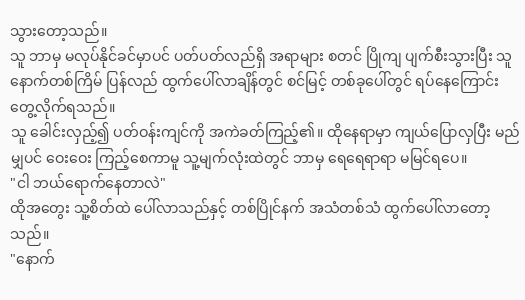သွားတော့သည်။
သူ ဘာမှ မလုပ်နိုင်ခင်မှာပင် ပတ်ပတ်လည်ရှိ အရာများ စတင် ပြိုကျ ပျက်စီးသွားပြီး သူ နောက်တစ်ကြိမ် ပြန်လည် ထွက်ပေါ်လာချိန်တွင် စင်မြင့် တစ်ခုပေါ်တွင် ရပ်နေကြောင်း တွေ့လိုက်ရသည်။
သူ ခေါင်းလှည့်၍ ပတ်ဝန်းကျင်ကို အကဲခတ်ကြည့်၏။ ထိုနေရာမှာ ကျယ်ပြောလှပြီး မည်မျှပင် ဝေးဝေး ကြည့်စေကာမူ သူ့မျက်လုံးထဲတွင် ဘာမှ ရေရေရာရာ မမြင်ရပေ။
"ငါ ဘယ်ရောက်နေတာလဲ"
ထိုအတွေး သူ့စိတ်ထဲ ပေါ်လာသည်နှင့် တစ်ပြိုင်နက် အသံတစ်သံ ထွက်ပေါ်လာတော့သည်။
"နောက်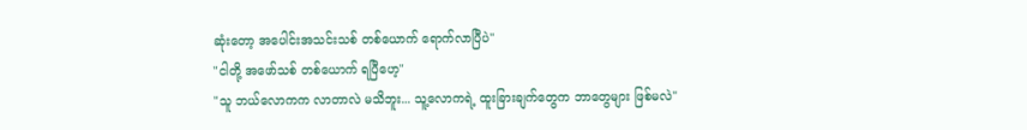ဆုံးတော့ အပေါင်းအသင်းသစ် တစ်ယောက် ရောက်လာပြီပဲ"
"ငါတို့ အဖော်သစ် တစ်ယောက် ရပြီဟေ့"
"သူ ဘယ်လောကက လာတာလဲ မသိဘူး... သူ့လောကရဲ့ ထူးခြားချက်တွေက ဘာတွေများ ဖြစ်မလဲ"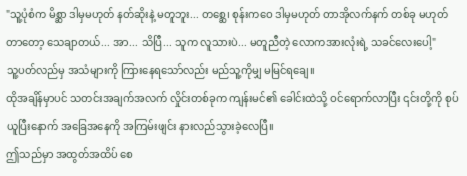"သူ့ပုံစံက မိစ္ဆာ ဒါမှမဟုတ် နတ်ဆိုးနဲ့ မတူဘူး... တစ္ဆေ၊ စုန်းကဝေ ဒါမှမဟုတ် တာအိုလက်နက် တစ်ခု မဟုတ်တာတော့ သေချာတယ်... အာ... သိပြီ... သူက လူသားပဲ... မတူညီတဲ့ လောကအားလုံးရဲ့ သခင်လေးပေါ့"
သူ့ပတ်လည်မှ အသံများကို ကြားနေရသော်လည်း မည်သူ့ကိုမျှ မမြင်ရချေ။
ထိုအချိန်မှာပင် သတင်းအချက်အလက် လှိုင်းတစ်ခုက ကျန်းမင်၏ ခေါင်းထဲသို့ ဝင်ရောက်လာပြီး ၎င်းတို့ကို စုပ်ယူပြီးနောက် အခြေအနေကို အကြမ်းဖျင်း နားလည်သွားခဲ့လေပြီ။
ဤသည်မှာ အထွတ်အထိပ် စေ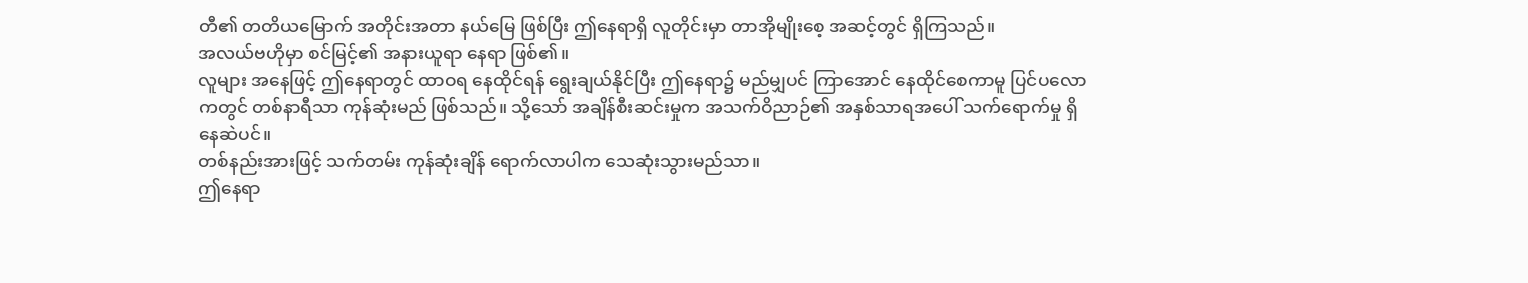တီ၏ တတိယမြောက် အတိုင်းအတာ နယ်မြေ ဖြစ်ပြီး ဤနေရာရှိ လူတိုင်းမှာ တာအိုမျိုးစေ့ အဆင့်တွင် ရှိကြသည်။
အလယ်ဗဟိုမှာ စင်မြင့်၏ အနားယူရာ နေရာ ဖြစ်၏။
လူများ အနေဖြင့် ဤနေရာတွင် ထာဝရ နေထိုင်ရန် ရွေးချယ်နိုင်ပြီး ဤနေရာ၌ မည်မျှပင် ကြာအောင် နေထိုင်စေကာမူ ပြင်ပလောကတွင် တစ်နာရီသာ ကုန်ဆုံးမည် ဖြစ်သည်။ သို့သော် အချိန်စီးဆင်းမှုက အသက်ဝိညာဉ်၏ အနှစ်သာရအပေါ် သက်ရောက်မှု ရှိနေဆဲပင်။
တစ်နည်းအားဖြင့် သက်တမ်း ကုန်ဆုံးချိန် ရောက်လာပါက သေဆုံးသွားမည်သာ။
ဤနေရာ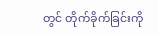တွင် တိုက်ခိုက်ခြင်းကို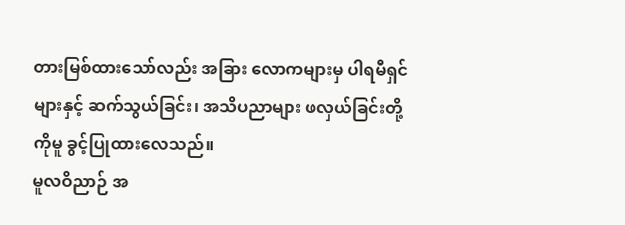တားမြစ်ထားသော်လည်း အခြား လောကများမှ ပါရမီရှင်များနှင့် ဆက်သွယ်ခြင်း၊ အသိပညာများ ဖလှယ်ခြင်းတို့ကိုမူ ခွင့်ပြုထားလေသည်။
မူလဝိညာဉ် အ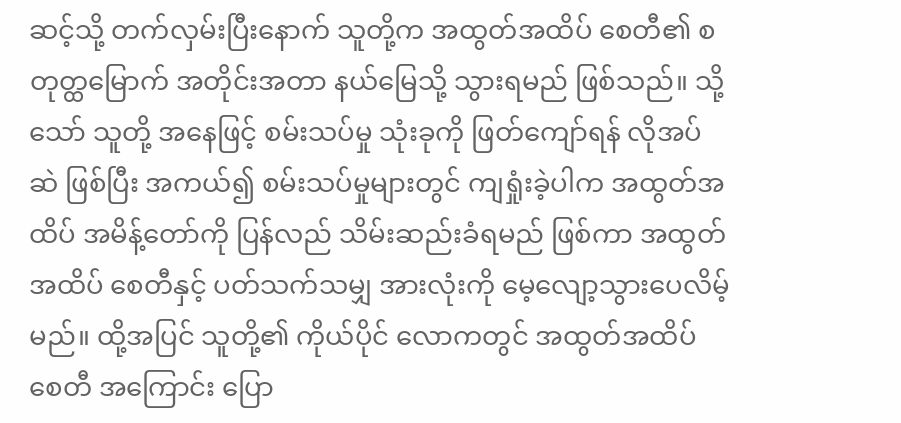ဆင့်သို့ တက်လှမ်းပြီးနောက် သူတို့က အထွတ်အထိပ် စေတီ၏ စတုတ္ထမြောက် အတိုင်းအတာ နယ်မြေသို့ သွားရမည် ဖြစ်သည်။ သို့သော် သူတို့ အနေဖြင့် စမ်းသပ်မှု သုံးခုကို ဖြတ်ကျော်ရန် လိုအပ်ဆဲ ဖြစ်ပြီး အကယ်၍ စမ်းသပ်မှုများတွင် ကျရှုံးခဲ့ပါက အထွတ်အထိပ် အမိန့်တော်ကို ပြန်လည် သိမ်းဆည်းခံရမည် ဖြစ်ကာ အထွတ်အထိပ် စေတီနှင့် ပတ်သက်သမျှ အားလုံးကို မေ့လျော့သွားပေလိမ့်မည်။ ထို့အပြင် သူတို့၏ ကိုယ်ပိုင် လောကတွင် အထွတ်အထိပ် စေတီ အကြောင်း ပြော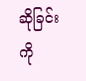ဆိုခြင်းကို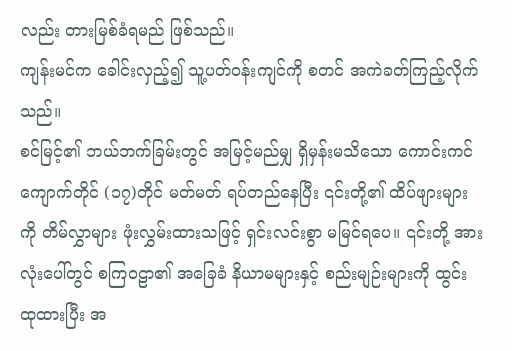လည်း တားမြစ်ခံရမည် ဖြစ်သည်။
ကျန်းမင်က ခေါင်းလှည့်၍ သူ့ပတ်ဝန်းကျင်ကို စတင် အကဲခတ်ကြည့်လိုက်သည်။
စင်မြင့်၏ ဘယ်ဘက်ခြမ်းတွင် အမြင့်မည်မျှ ရှိမှန်းမသိသော ကောင်းကင် ကျောက်တိုင် (၁၇)တိုင် မတ်မတ် ရပ်တည်နေပြီး ၎င်းတို့၏ ထိပ်ဖျားများကို တိမ်လွှာများ ဖုံးလွှမ်းထားသဖြင့် ရှင်းလင်းစွာ မမြင်ရပေ။ ၎င်းတို့ အားလုံးပေါ်တွင် စကြဝဠာ၏ အခြေခံ နိယာမများနှင့် စည်းမျဉ်းများကို ထွင်းထုထားပြီး အ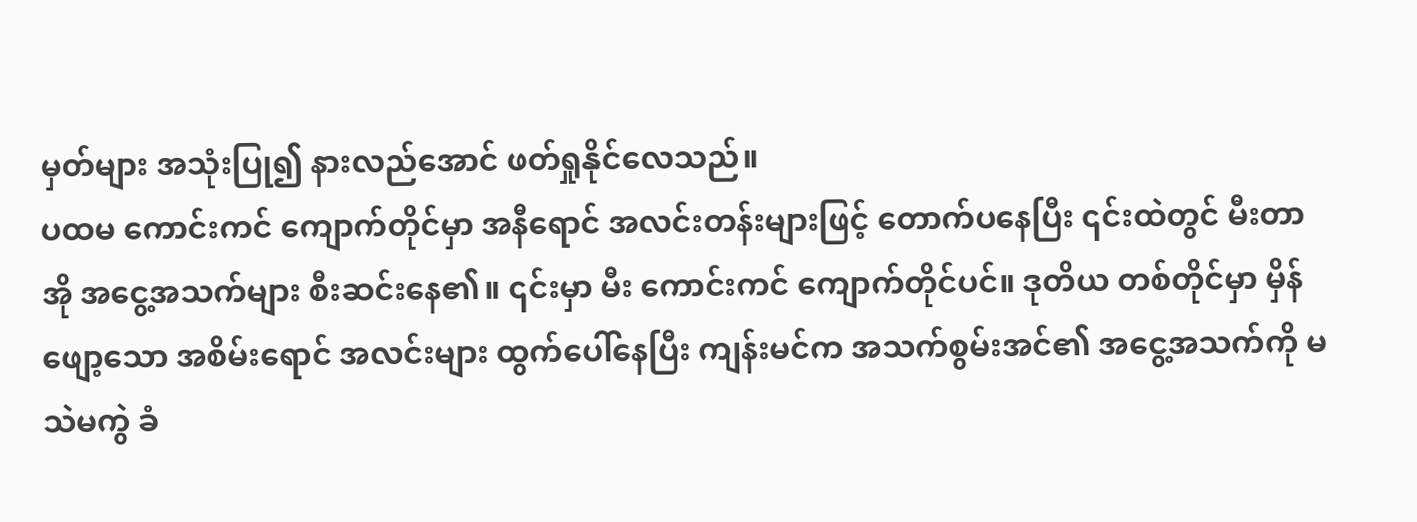မှတ်များ အသုံးပြု၍ နားလည်အောင် ဖတ်ရှုနိုင်လေသည်။
ပထမ ကောင်းကင် ကျောက်တိုင်မှာ အနီရောင် အလင်းတန်းများဖြင့် တောက်ပနေပြီး ၎င်းထဲတွင် မီးတာအို အငွေ့အသက်များ စီးဆင်းနေ၏။ ၎င်းမှာ မီး ကောင်းကင် ကျောက်တိုင်ပင်။ ဒုတိယ တစ်တိုင်မှာ မှိန်ဖျော့သော အစိမ်းရောင် အလင်းများ ထွက်ပေါ်နေပြီး ကျန်းမင်က အသက်စွမ်းအင်၏ အငွေ့အသက်ကို မသဲမကွဲ ခံ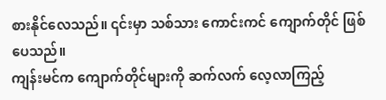စားနိုင်လေသည်။ ၎င်းမှာ သစ်သား ကောင်းကင် ကျောက်တိုင် ဖြစ်ပေသည်။
ကျန်းမင်က ကျောက်တိုင်များကို ဆက်လက် လေ့လာကြည့်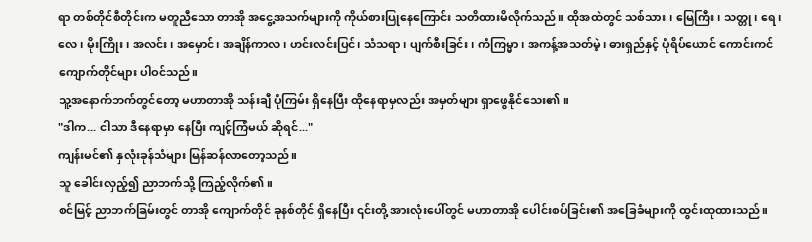ရာ တစ်တိုင်စီတိုင်းက မတူညီသော တာအို အငွေ့အသက်များကို ကိုယ်စားပြုနေကြောင်း သတိထားမိလိုက်သည်။ ထိုအထဲတွင် သစ်သား၊ မြေကြီး၊ သတ္တု၊ ရေ၊ လေ၊ မိုးကြိုး၊ အလင်း၊ အမှောင်၊ အချိန်ကာလ၊ ဟင်းလင်းပြင်၊ သံသရာ၊ ပျက်စီးခြင်း၊ ကံကြမ္မာ၊ အကန့်အသတ်မဲ့၊ ဓားရှည်နှင့် ပုံရိပ်ယောင် ကောင်းကင် ကျောက်တိုင်များ ပါဝင်သည်။
သူ့အနောက်ဘက်တွင်တော့ မဟာတာအို သန်းချီ ပုံကြမ်း ရှိနေပြီး ထိုနေရာမှလည်း အမှတ်များ ရှာဖွေနိုင်သေး၏။
"ဒါက... ငါသာ ဒီနေရာမှာ နေပြီး ကျင့်ကြံမယ် ဆိုရင်..."
ကျန်းမင်၏ နှလုံးခုန်သံများ မြန်ဆန်လာတော့သည်။
သူ ခေါင်းလှည့်၍ ညာဘက်သို့ ကြည့်လိုက်၏။
စင်မြင့် ညာဘက်ခြမ်းတွင် တာအို ကျောက်တိုင် ခုနစ်တိုင် ရှိနေပြီး ၎င်းတို့ အားလုံးပေါ်တွင် မဟာတာအို ပေါင်းစပ်ခြင်း၏ အခြေခံများကို ထွင်းထုထားသည်။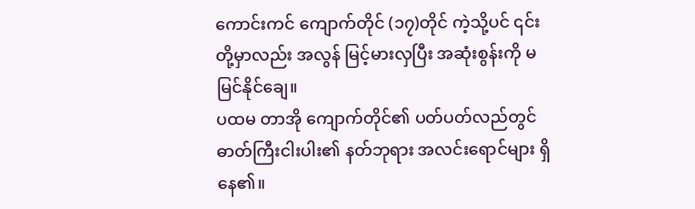ကောင်းကင် ကျောက်တိုင် (၁၇)တိုင် ကဲ့သို့ပင် ၎င်းတို့မှာလည်း အလွန် မြင့်မားလှပြီး အဆုံးစွန်းကို မမြင်နိုင်ချေ။
ပထမ တာအို ကျောက်တိုင်၏ ပတ်ပတ်လည်တွင် ဓာတ်ကြီးငါးပါး၏ နတ်ဘုရား အလင်းရောင်များ ရှိနေ၏။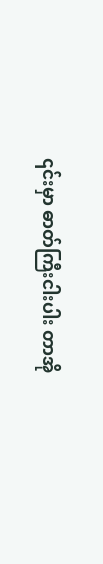၎င်းမှာ ဓာတ်ကြီးငါးပါး တာအို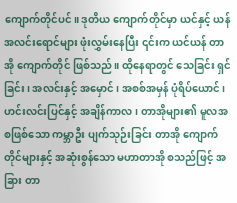ကျောက်တိုင်ပင်။ ဒုတိယ ကျောက်တိုင်မှာ ယင်နှင့် ယန် အလင်းရောင်များ ဖုံးလွှမ်းနေပြီး ၎င်းက ယင်ယန် တာအို ကျောက်တိုင် ဖြစ်သည်။ ထိုနေရာတွင် သေခြင်း ရှင်ခြင်း၊ အလင်းနှင့် အမှောင်၊ အစစ်အမှန် ပုံရိပ်ယောင်၊ ဟင်းလင်းပြင်နှင့် အချိန်ကာလ၊ တာအိုများ၏ မူလအစဖြစ်သော ကမ္ဘာဦး ပျက်သုဉ်းခြင်း တာအို ကျောက်တိုင်များနှင့် အဆုံးစွန်သော မဟာတာအို စသည်ဖြင့် အခြား တာ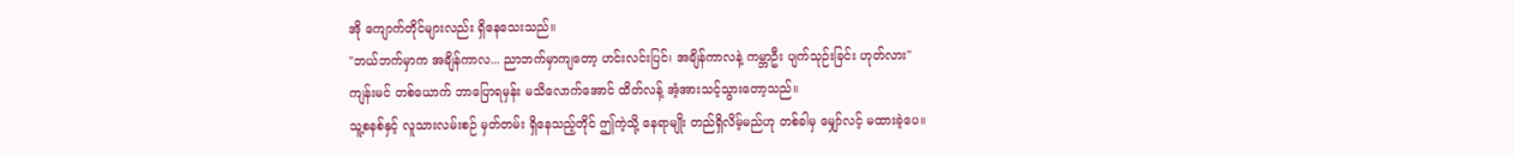အို ကျောက်တိုင်များလည်း ရှိနေသေးသည်။
"ဘယ်ဘက်မှာက အချိန်ကာလ... ညာဘက်မှာကျတော့ ဟင်းလင်းပြင်၊ အချိန်ကာလနဲ့ ကမ္ဘာဦး ပျက်သုဉ်းခြင်း ဟုတ်လား"
ကျန်းမင် တစ်ယောက် ဘာပြောရမှန်း မသိလောက်အောင် ထိတ်လန့် အံ့အားသင့်သွားတော့သည်။
သူ့စနစ်နှင့် လူသားလမ်းစဉ် မှတ်တမ်း ရှိနေသည့်တိုင် ဤကဲ့သို့ နေရာမျိုး တည်ရှိလိမ့်မည်ဟု တစ်ခါမှ မျှော်လင့် မထားခဲ့ပေ။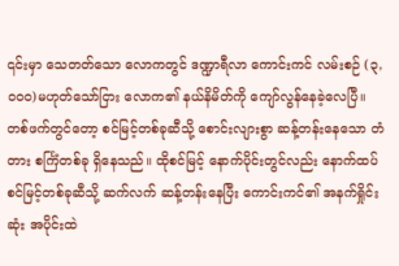၎င်းမှာ သေတတ်သော လောကတွင် ဒဏ္ဍာရီလာ ကောင်းကင် လမ်းစဉ် (၃,၀၀၀)မဟုတ်သော်ငြား လောက၏ နယ်နိမိတ်ကို ကျော်လွန်နေခဲ့လေပြီ။
တစ်ဖက်တွင်တော့ စင်မြင့်တစ်ခုဆီသို့ စောင်းလျားစွာ ဆန့်တန်းနေသော တံတား စင်္ကြံတစ်ခု ရှိနေသည်။ ထိုစင်မြင့် နောက်ပိုင်းတွင်လည်း နောက်ထပ် စင်မြင့်တစ်ခုဆီသို့ ဆက်လက် ဆန့်တန်းနေပြီး ကောင်းကင်၏ အနက်ရှိုင်းဆုံး အပိုင်းထဲ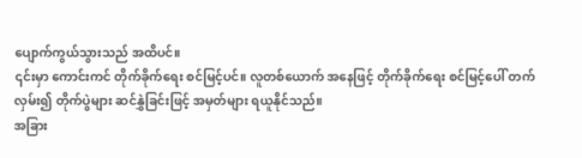ပျောက်ကွယ်သွားသည် အထိပင်။
၎င်းမှာ ကောင်းကင် တိုက်ခိုက်ရေး စင်မြင့်ပင်။ လူတစ်ယောက် အနေဖြင့် တိုက်ခိုက်ရေး စင်မြင့်ပေါ် တက်လှမ်း၍ တိုက်ပွဲများ ဆင်နွှဲခြင်းဖြင့် အမှတ်များ ရယူနိုင်သည်။
အခြား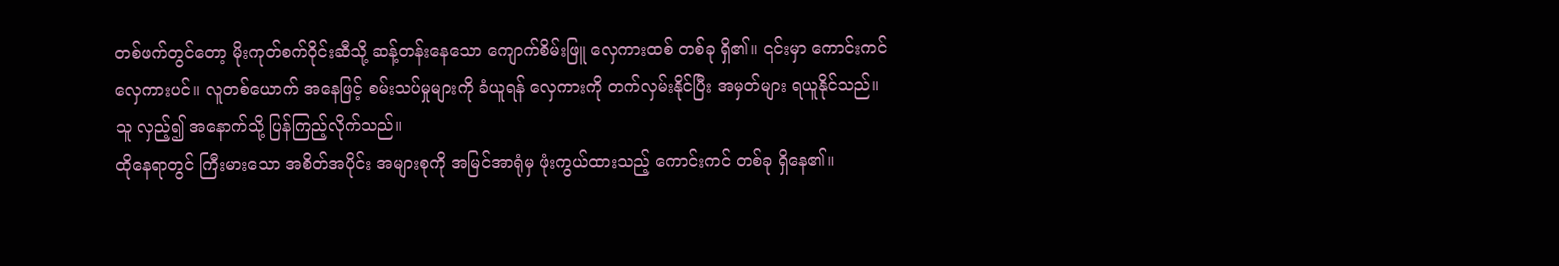တစ်ဖက်တွင်တော့ မိုးကုတ်စက်ဝိုင်းဆီသို့ ဆန့်တန်းနေသော ကျောက်စိမ်းဖြူ လှေကားထစ် တစ်ခု ရှိ၏။ ၎င်းမှာ ကောင်းကင် လှေကားပင်။ လူတစ်ယောက် အနေဖြင့် စမ်းသပ်မှုများကို ခံယူရန် လှေကားကို တက်လှမ်းနိုင်ပြီး အမှတ်များ ရယူနိုင်သည်။
သူ လှည့်၍ အနောက်သို့ ပြန်ကြည့်လိုက်သည်။
ထိုနေရာတွင် ကြီးမားသော အစိတ်အပိုင်း အများစုကို အမြင်အာရုံမှ ဖုံးကွယ်ထားသည့် ကောင်းကင် တစ်ခု ရှိနေ၏။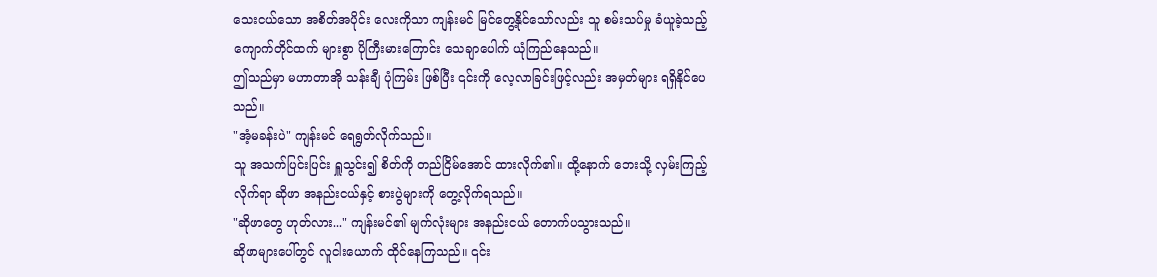သေးငယ်သော အစိတ်အပိုင်း လေးကိုသာ ကျန်းမင် မြင်တွေ့နိုင်သော်လည်း သူ စမ်းသပ်မှု ခံယူခဲ့သည့် ကျောက်တိုင်ထက် များစွာ ပိုကြီးမားကြောင်း သေချာပေါက် ယုံကြည်နေသည်။
ဤသည်မှာ မဟာတာအို သန်းချီ ပုံကြမ်း ဖြစ်ပြီး ၎င်းကို လေ့လာခြင်းဖြင့်လည်း အမှတ်များ ရရှိနိုင်ပေသည်။
"အံ့မခန်းပဲ" ကျန်းမင် ရေရွတ်လိုက်သည်။
သူ အသက်ပြင်းပြင်း ရှူသွင်း၍ စိတ်ကို တည်ငြိမ်အောင် ထားလိုက်၏။ ထို့နောက် ဘေးသို့ လှမ်းကြည့်လိုက်ရာ ဆိုဖာ အနည်းငယ်နှင့် စားပွဲများကို တွေ့လိုက်ရသည်။
"ဆိုဖာတွေ ဟုတ်လား..." ကျန်းမင်၏ မျက်လုံးများ အနည်းငယ် တောက်ပသွားသည်။
ဆိုဖာများပေါ်တွင် လူငါးယောက် ထိုင်နေကြသည်။ ၎င်း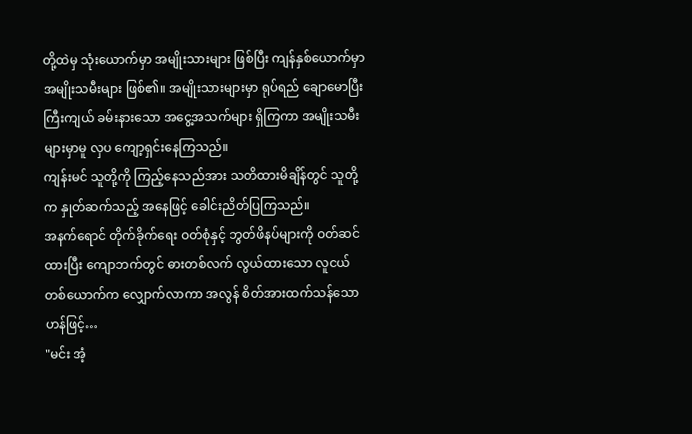တို့ထဲမှ သုံးယောက်မှာ အမျိုးသားများ ဖြစ်ပြီး ကျန်နှစ်ယောက်မှာ အမျိုးသမီးများ ဖြစ်၏။ အမျိုးသားများမှာ ရုပ်ရည် ချောမောပြီး ကြီးကျယ် ခမ်းနားသော အငွေ့အသက်များ ရှိကြကာ အမျိုးသမီးများမှာမူ လှပ ကျော့ရှင်းနေကြသည်။
ကျန်းမင် သူတို့ကို ကြည့်နေသည်အား သတိထားမိချိန်တွင် သူတို့က နှုတ်ဆက်သည့် အနေဖြင့် ခေါင်းညိတ်ပြကြသည်။
အနက်ရောင် တိုက်ခိုက်ရေး ဝတ်စုံနှင့် ဘွတ်ဖိနပ်များကို ဝတ်ဆင်ထားပြီး ကျောဘက်တွင် ဓားတစ်လက် လွယ်ထားသော လူငယ် တစ်ယောက်က လျှောက်လာကာ အလွန် စိတ်အားထက်သန်သော ဟန်ဖြင့်…
"မင်း အံ့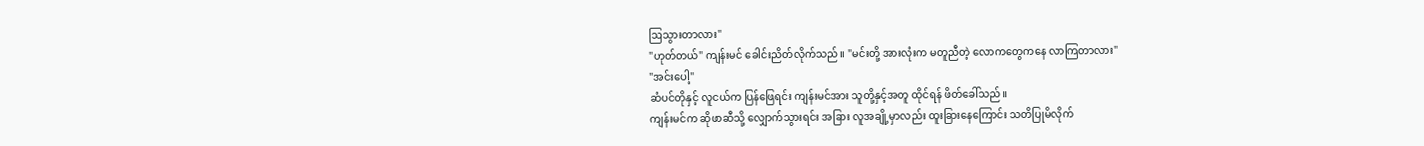ဩသွားတာလား"
"ဟုတ်တယ်" ကျန်းမင် ခေါင်းညိတ်လိုက်သည်။ "မင်းတို့ အားလုံးက မတူညီတဲ့ လောကတွေကနေ လာကြတာလား"
"အင်းပေါ့"
ဆံပင်တိုနှင့် လူငယ်က ပြန်ဖြေရင်း ကျန်းမင်အား သူတို့နှင့်အတူ ထိုင်ရန် ဖိတ်ခေါ်သည်။
ကျန်းမင်က ဆိုဖာဆီသို့ လျှောက်သွားရင်း အခြား လူအချို့မှာလည်း ထူးခြားနေကြောင်း သတိပြုမိလိုက်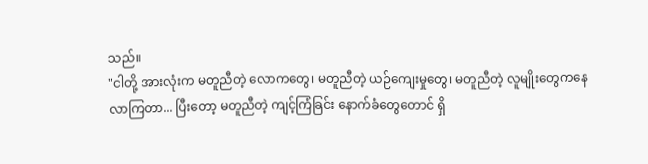သည်။
"ငါတို့ အားလုံးက မတူညီတဲ့ လောကတွေ၊ မတူညီတဲ့ ယဉ်ကျေးမှုတွေ၊ မတူညီတဲ့ လူမျိုးတွေကနေ လာကြတာ... ပြီးတော့ မတူညီတဲ့ ကျင့်ကြံခြင်း နောက်ခံတွေတောင် ရှိ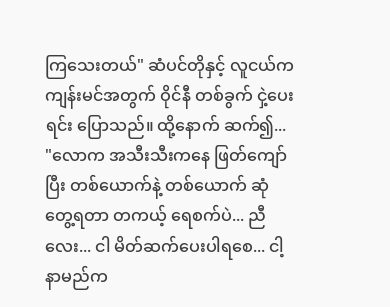ကြသေးတယ်" ဆံပင်တိုနှင့် လူငယ်က ကျန်းမင်အတွက် ဝိုင်နီ တစ်ခွက် ငှဲ့ပေးရင်း ပြောသည်။ ထို့နောက် ဆက်၍...
"လောက အသီးသီးကနေ ဖြတ်ကျော်ပြီး တစ်ယောက်နဲ့ တစ်ယောက် ဆုံတွေ့ရတာ တကယ့် ရေစက်ပဲ... ညီလေး... ငါ မိတ်ဆက်ပေးပါရစေ... ငါ့နာမည်က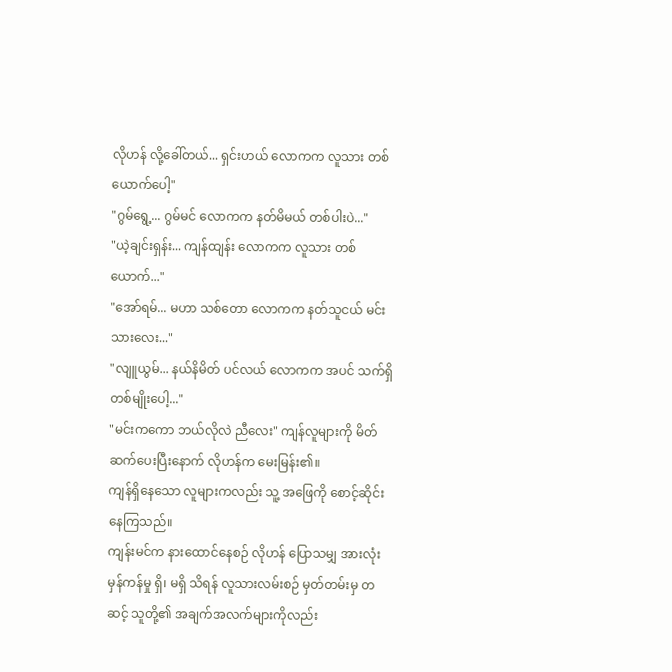လိုဟန် လို့ခေါ်တယ်... ရှင်းဟယ် လောကက လူသား တစ်ယောက်ပေါ့"
"ဂွမ်ရွေ့... ဂွမ်မင် လောကက နတ်မိမယ် တစ်ပါးပဲ..."
"ယဲ့ချင်းရှန်း... ကျန်ထျန်း လောကက လူသား တစ်ယောက်..."
"အော်ရမ်... မဟာ သစ်တော လောကက နတ်သူငယ် မင်းသားလေး..."
"လျူယွမ်... နယ်နိမိတ် ပင်လယ် လောကက အပင် သက်ရှိ တစ်မျိုးပေါ့..."
"မင်းကကော ဘယ်လိုလဲ ညီလေး" ကျန်လူများကို မိတ်ဆက်ပေးပြီးနောက် လိုဟန်က မေးမြန်း၏။
ကျန်ရှိနေသော လူများကလည်း သူ့ အဖြေကို စောင့်ဆိုင်းနေကြသည်။
ကျန်းမင်က နားထောင်နေစဉ် လိုဟန် ပြောသမျှ အားလုံး မှန်ကန်မှု ရှိ၊ မရှိ သိရန် လူသားလမ်းစဉ် မှတ်တမ်းမှ တဆင့် သူတို့၏ အချက်အလက်များကိုလည်း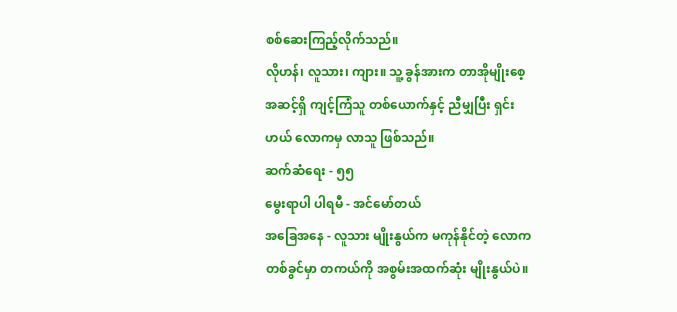စစ်ဆေးကြည့်လိုက်သည်။
လိုဟန်၊ လူသား၊ ကျား။ သူ့ ခွန်အားက တာအိုမျိုးစေ့ အဆင့်ရှိ ကျင့်ကြံသူ တစ်ယောက်နှင့် ညီမျှပြီး ရှင်းဟယ် လောကမှ လာသူ ဖြစ်သည်။
ဆက်ဆံရေး - ၅၅
မွေးရာပါ ပါရမီ - အင်မော်တယ်
အခြေအနေ - လူသား မျိုးနွယ်က မကုန်နိုင်တဲ့ လောကတစ်ခွင်မှာ တကယ်ကို အစွမ်းအထက်ဆုံး မျိုးနွယ်ပဲ။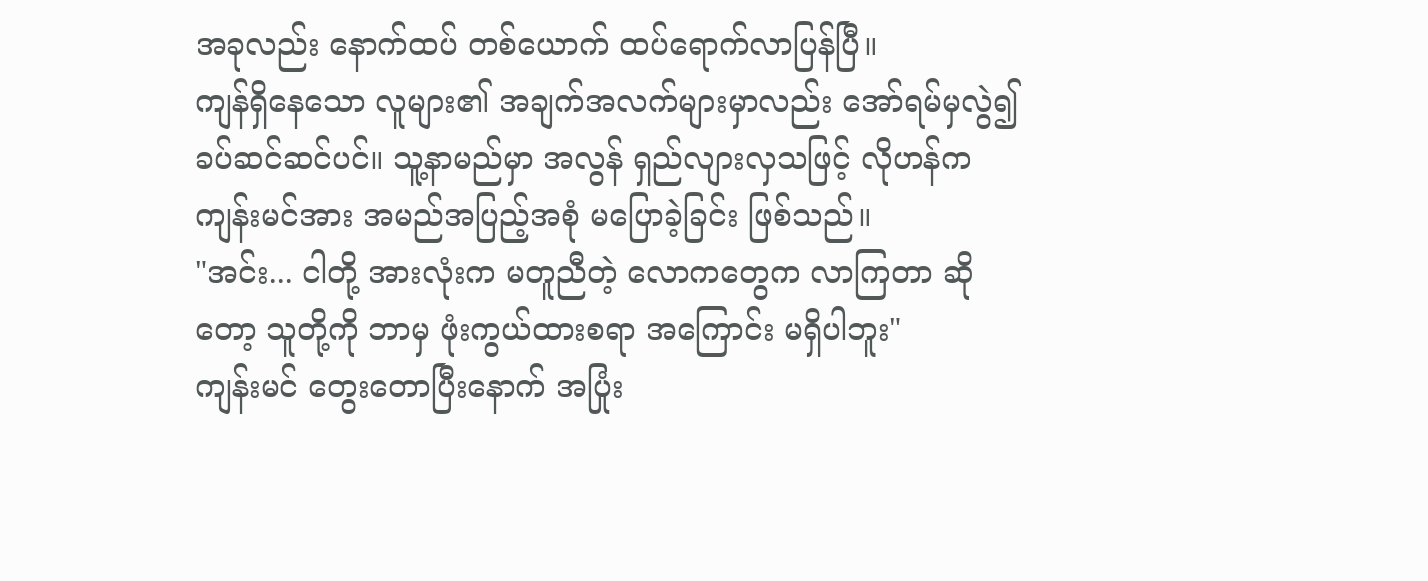အခုလည်း နောက်ထပ် တစ်ယောက် ထပ်ရောက်လာပြန်ပြီ။
ကျန်ရှိနေသော လူများ၏ အချက်အလက်များမှာလည်း အော်ရမ်မှလွဲ၍ ခပ်ဆင်ဆင်ပင်။ သူ့နာမည်မှာ အလွန် ရှည်လျားလှသဖြင့် လိုဟန်က ကျန်းမင်အား အမည်အပြည့်အစုံ မပြောခဲ့ခြင်း ဖြစ်သည်။
"အင်း... ငါတို့ အားလုံးက မတူညီတဲ့ လောကတွေက လာကြတာ ဆိုတော့ သူတို့ကို ဘာမှ ဖုံးကွယ်ထားစရာ အကြောင်း မရှိပါဘူး"
ကျန်းမင် တွေးတောပြီးနောက် အပြုံး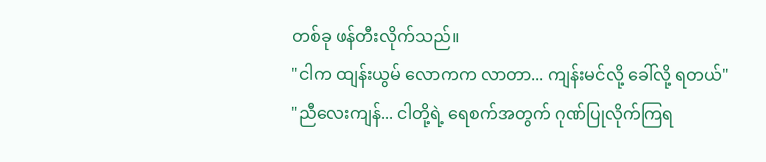တစ်ခု ဖန်တီးလိုက်သည်။
"ငါက ထျန်းယွမ် လောကက လာတာ... ကျန်းမင်လို့ ခေါ်လို့ ရတယ်"
"ညီလေးကျန်... ငါတို့ရဲ့ ရေစက်အတွက် ဂုဏ်ပြုလိုက်ကြရ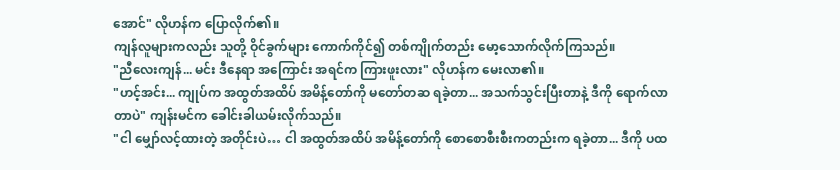အောင်" လိုဟန်က ပြောလိုက်၏။
ကျန်လူများကလည်း သူတို့ ဝိုင်ခွက်များ ကောက်ကိုင်၍ တစ်ကျိုက်တည်း မော့သောက်လိုက်ကြသည်။
"ညီလေးကျန်... မင်း ဒီနေရာ အကြောင်း အရင်က ကြားဖူးလား" လိုဟန်က မေးလာ၏။
"ဟင့်အင်း... ကျုပ်က အထွတ်အထိပ် အမိန့်တော်ကို မတော်တဆ ရခဲ့တာ... အသက်သွင်းပြီးတာနဲ့ ဒီကို ရောက်လာတာပဲ" ကျန်းမင်က ခေါင်းခါယမ်းလိုက်သည်။
"ငါ မျှော်လင့်ထားတဲ့ အတိုင်းပဲ… ငါ အထွတ်အထိပ် အမိန့်တော်ကို စောစောစီးစီးကတည်းက ရခဲ့တာ... ဒီကို ပထ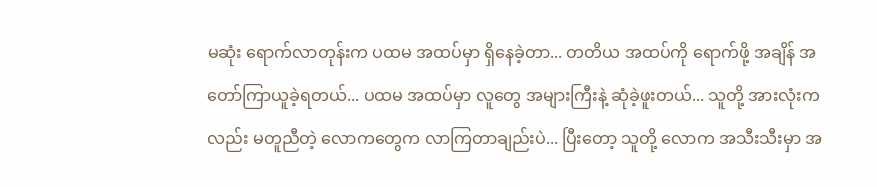မဆုံး ရောက်လာတုန်းက ပထမ အထပ်မှာ ရှိနေခဲ့တာ... တတိယ အထပ်ကို ရောက်ဖို့ အချိန် အတော်ကြာယူခဲ့ရတယ်... ပထမ အထပ်မှာ လူတွေ အများကြီးနဲ့ ဆုံခဲ့ဖူးတယ်... သူတို့ အားလုံးကလည်း မတူညီတဲ့ လောကတွေက လာကြတာချည်းပဲ... ပြီးတော့ သူတို့ လောက အသီးသီးမှာ အ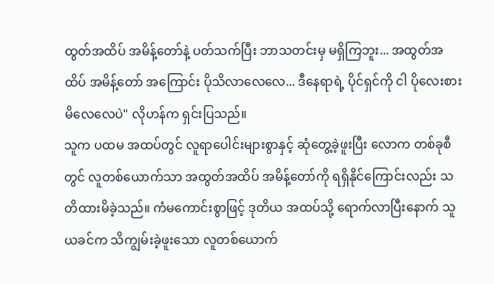ထွတ်အထိပ် အမိန့်တော်နဲ့ ပတ်သက်ပြီး ဘာသတင်းမှ မရှိကြဘူး... အထွတ်အထိပ် အမိန့်တော် အကြောင်း ပိုသိလာလေလေ... ဒီနေရာရဲ့ ပိုင်ရှင်ကို ငါ ပိုလေးစားမိလေလေပဲ" လိုဟန်က ရှင်းပြသည်။
သူက ပထမ အထပ်တွင် လူရာပေါင်းများစွာနှင့် ဆုံတွေ့ခဲ့ဖူးပြီး လောက တစ်ခုစီတွင် လူတစ်ယောက်သာ အထွတ်အထိပ် အမိန့်တော်ကို ရရှိနိုင်ကြောင်းလည်း သတိထားမိခဲ့သည်။ ကံမကောင်းစွာဖြင့် ဒုတိယ အထပ်သို့ ရောက်လာပြီးနောက် သူ ယခင်က သိကျွမ်းခဲ့ဖူးသော လူတစ်ယောက်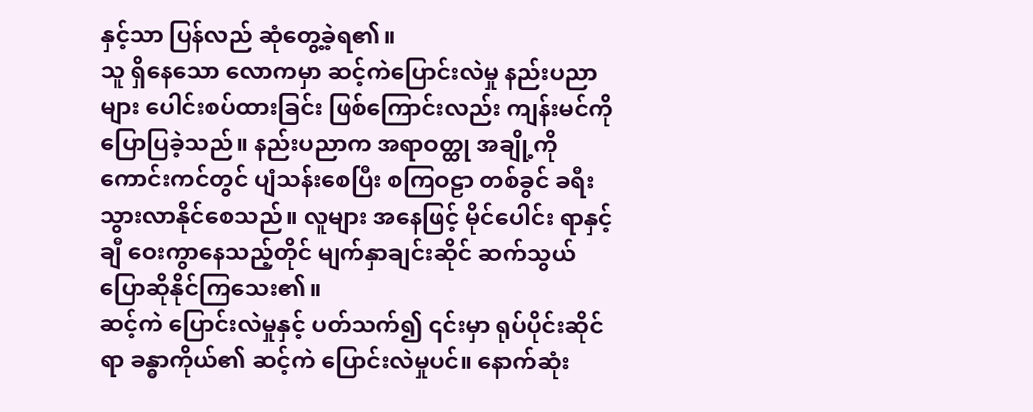နှင့်သာ ပြန်လည် ဆုံတွေ့ခဲ့ရ၏။
သူ ရှိနေသော လောကမှာ ဆင့်ကဲပြောင်းလဲမှု နည်းပညာများ ပေါင်းစပ်ထားခြင်း ဖြစ်ကြောင်းလည်း ကျန်းမင်ကို ပြောပြခဲ့သည်။ နည်းပညာက အရာဝတ္ထု အချို့ကို ကောင်းကင်တွင် ပျံသန်းစေပြီး စကြဝဠာ တစ်ခွင် ခရီးသွားလာနိုင်စေသည်။ လူများ အနေဖြင့် မိုင်ပေါင်း ရာနှင့်ချီ ဝေးကွာနေသည့်တိုင် မျက်နှာချင်းဆိုင် ဆက်သွယ် ပြောဆိုနိုင်ကြသေး၏။
ဆင့်ကဲ ပြောင်းလဲမှုနှင့် ပတ်သက်၍ ၎င်းမှာ ရုပ်ပိုင်းဆိုင်ရာ ခန္ဓာကိုယ်၏ ဆင့်ကဲ ပြောင်းလဲမှုပင်။ နောက်ဆုံး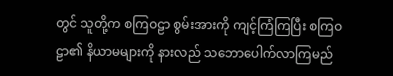တွင် သူတို့က စကြဝဠာ စွမ်းအားကို ကျင့်ကြံကြပြီး စကြဝဠာ၏ နိယာမများကို နားလည် သဘောပေါက်လာကြမည်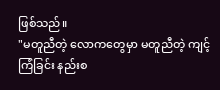ဖြစ်သည်။
"မတူညီတဲ့ လောကတွေမှာ မတူညီတဲ့ ကျင့်ကြံခြင်း နည်းစ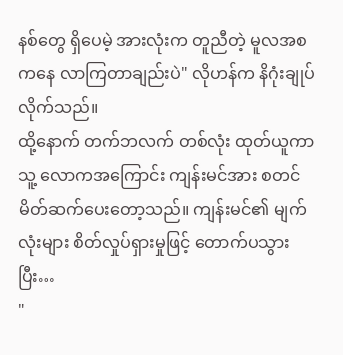နစ်တွေ ရှိပေမဲ့ အားလုံးက တူညီတဲ့ မူလအစကနေ လာကြတာချည်းပဲ" လိုဟန်က နိဂုံးချုပ်လိုက်သည်။
ထို့နောက် တက်ဘလက် တစ်လုံး ထုတ်ယူကာ သူ့ လောကအကြောင်း ကျန်းမင်အား စတင် မိတ်ဆက်ပေးတော့သည်။ ကျန်းမင်၏ မျက်လုံးများ စိတ်လှုပ်ရှားမှုဖြင့် တောက်ပသွားပြီး…
"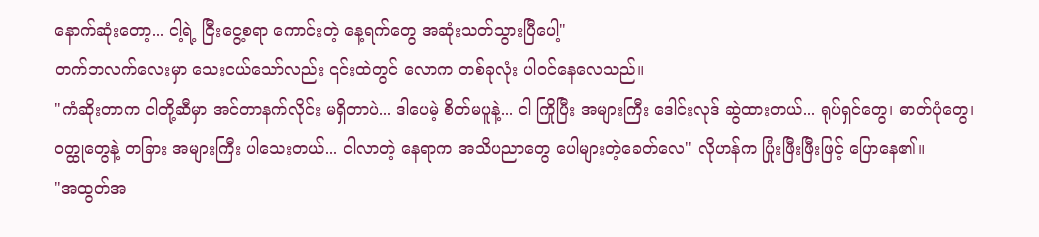နောက်ဆုံးတော့... ငါ့ရဲ့ ငြီးငွေ့စရာ ကောင်းတဲ့ နေ့ရက်တွေ အဆုံးသတ်သွားပြီပေါ့"
တက်ဘလက်လေးမှာ သေးငယ်သော်လည်း ၎င်းထဲတွင် လောက တစ်ခုလုံး ပါဝင်နေလေသည်။
"ကံဆိုးတာက ငါတို့ဆီမှာ အင်တာနက်လိုင်း မရှိတာပဲ... ဒါပေမဲ့ စိတ်မပူနဲ့... ငါ ကြိုပြီး အများကြီး ဒေါင်းလုဒ် ဆွဲထားတယ်... ရုပ်ရှင်တွေ၊ ဓာတ်ပုံတွေ၊ ဝတ္ထုတွေနဲ့ တခြား အများကြီး ပါသေးတယ်... ငါလာတဲ့ နေရာက အသိပညာတွေ ပေါများတဲ့ခေတ်လေ" လိုဟန်က ပြုံးဖြီးဖြီးဖြင့် ပြောနေ၏။
"အထွတ်အ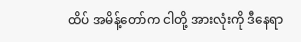ထိပ် အမိန့်တော်က ငါတို့ အားလုံးကို ဒီနေရာ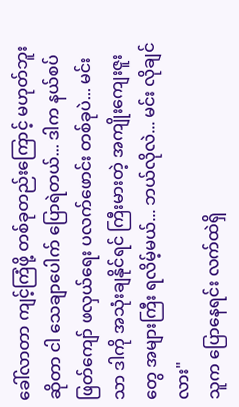ခေါ်လာတာ ကျင့်ကြံဖို့ တစ်ခုတည်းကြောင့် မဟုတ်ဘူးဆိုတာ ငါ သေချာပေါက် ပြောရဲတယ်... ဒါက နယ်စပ်ဖြတ်ကျော် ဖလှယ်ရေး ပလက်ဖောင်း တစ်ခုပဲ... မင်းသာ ဒါကို အသုံးချနိုင်ရင် ကြီးမားတဲ့ အကျိုးကျေးဇူးတွေ အများကြီး ရလိမ့်မယ်... ဘယ်လိုလဲ... မင်း လိုချင်လား"
သူက ပြောနေရင်း လက်ထဲရှိ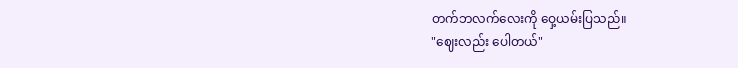တက်ဘလက်လေးကို ဝှေ့ယမ်းပြသည်။
"ဈေးလည်း ပေါတယ်"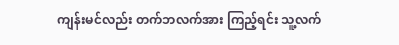ကျန်းမင်လည်း တက်ဘလက်အား ကြည့်ရင်း သူ့လက်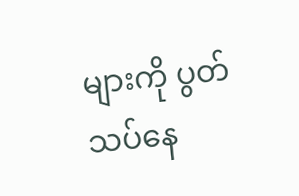များကို ပွတ်သပ်နေ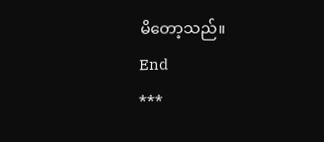မိတော့သည်။
End
***